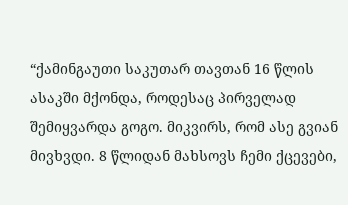“ქამინგაუთი საკუთარ თავთან 16 წლის ასაკში მქონდა, როდესაც პირველად შემიყვარდა გოგო. მიკვირს, რომ ასე გვიან მივხვდი. 8 წლიდან მახსოვს ჩემი ქცევები,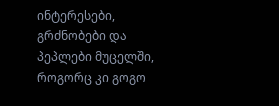ინტერესები, გრძნობები და პეპლები მუცელში, როგორც კი გოგო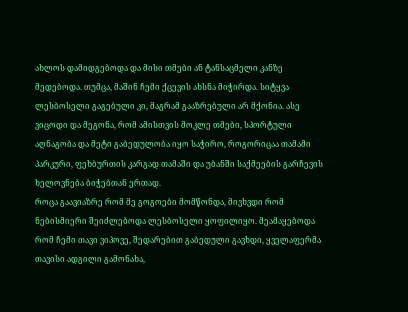ახლოს დამიდგებოდა და მისი თმები ან ტანსაცმელი კანზე მედებოდა. თუმცა, მაშინ ჩემი ქცევის ახსნა მიჭირდა. სიტყვა ლესბოსელი გაგებული კი, მაგრამ გააზრებული არ მქონია. ასე ვიცოდი და მეგონა, რომ ამისთვის მოკლე თმები, სპორტული აღნაგობა და მეტი გაბედულობა იყო საჭირო, როგორიცაა თამამი პარკური, ფეხბურთის კარგად თამაში და უბანში საქმეების გარჩევის ხელოვნება ბიჭებთან ერთად.
როცა გაავიაზრე რომ მე გოგოები მომწონდა, მივხვდი რომ ნებისმიერი შეიძლებოდა ლესბოსელი ყოფილიყო. მეამაყებოდა რომ ჩემი თავი ვიპოვე, შედარებით გაბედული გავხდი, ყველაფერმა თავისი ადგილი გამონახა,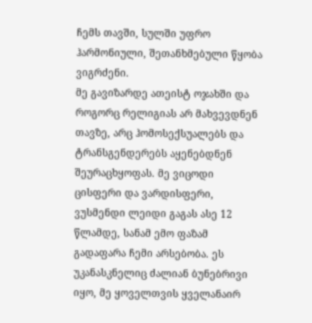ჩემს თავში, სულში უფრო ჰარმონიული, შეთანხმებული წყობა ვიგრძენი.
მე გავიზარდე ათეისტ ოჯახში და როგორც რელიგიას არ მახვევდნენ თავზე, არც ჰომოსექსუალებს და ტრანსგენდერებს აყენებდნენ შეურაცხყოფას. მე ვიცოდი ცისფერი და ვარდისფერი, ვუსმენდი ლეიდი გაგას ასე 12 წლამდე, სანამ ემო ფაზამ გადაფარა ჩემი არსებობა. ეს უკანასკნელიც ძალიან ბუნებრივი იყო, მე ყოველთვის ყველანაირ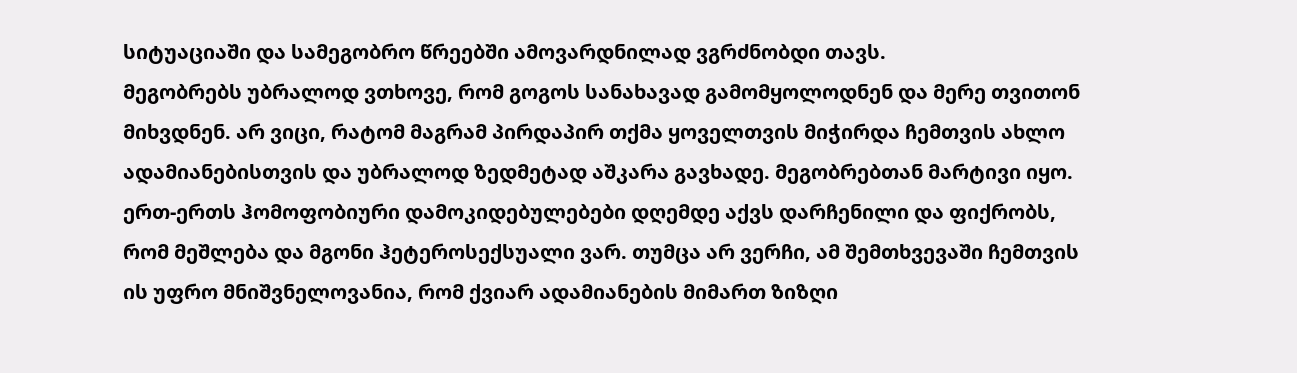სიტუაციაში და სამეგობრო წრეებში ამოვარდნილად ვგრძნობდი თავს.
მეგობრებს უბრალოდ ვთხოვე, რომ გოგოს სანახავად გამომყოლოდნენ და მერე თვითონ მიხვდნენ. არ ვიცი, რატომ მაგრამ პირდაპირ თქმა ყოველთვის მიჭირდა ჩემთვის ახლო ადამიანებისთვის და უბრალოდ ზედმეტად აშკარა გავხადე. მეგობრებთან მარტივი იყო. ერთ-ერთს ჰომოფობიური დამოკიდებულებები დღემდე აქვს დარჩენილი და ფიქრობს, რომ მეშლება და მგონი ჰეტეროსექსუალი ვარ. თუმცა არ ვერჩი, ამ შემთხვევაში ჩემთვის ის უფრო მნიშვნელოვანია, რომ ქვიარ ადამიანების მიმართ ზიზღი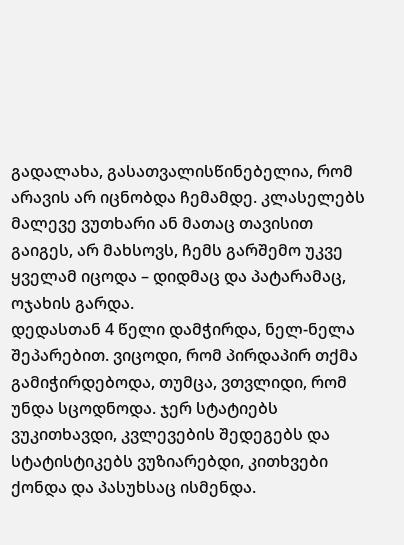გადალახა, გასათვალისწინებელია, რომ არავის არ იცნობდა ჩემამდე. კლასელებს მალევე ვუთხარი ან მათაც თავისით გაიგეს, არ მახსოვს, ჩემს გარშემო უკვე ყველამ იცოდა – დიდმაც და პატარამაც, ოჯახის გარდა.
დედასთან 4 წელი დამჭირდა, ნელ-ნელა შეპარებით. ვიცოდი, რომ პირდაპირ თქმა გამიჭირდებოდა, თუმცა, ვთვლიდი, რომ უნდა სცოდნოდა. ჯერ სტატიებს ვუკითხავდი, კვლევების შედეგებს და სტატისტიკებს ვუზიარებდი, კითხვები ქონდა და პასუხსაც ისმენდა.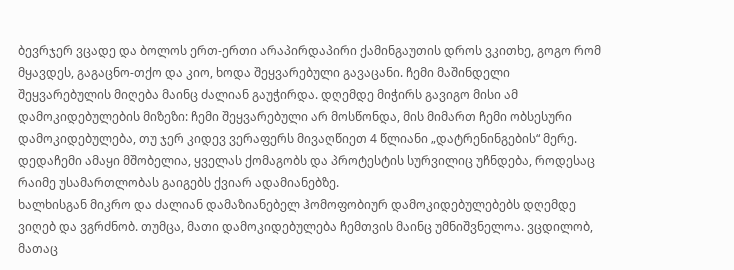ბევრჯერ ვცადე და ბოლოს ერთ-ერთი არაპირდაპირი ქამინგაუთის დროს ვკითხე, გოგო რომ მყავდეს, გაგაცნო-თქო და კიო, ხოდა შეყვარებული გავაცანი. ჩემი მაშინდელი შეყვარებულის მიღება მაინც ძალიან გაუჭირდა. დღემდე მიჭირს გავიგო მისი ამ დამოკიდებულების მიზეზი: ჩემი შეყვარებული არ მოსწონდა, მის მიმართ ჩემი ობსესური დამოკიდებულება, თუ ჯერ კიდევ ვერაფერს მივაღწიეთ 4 წლიანი „დატრენინგების“ მერე. დედაჩემი ამაყი მშობელია, ყველას ქომაგობს და პროტესტის სურვილიც უჩნდება, როდესაც რაიმე უსამართლობას გაიგებს ქვიარ ადამიანებზე.
ხალხისგან მიკრო და ძალიან დამაზიანებელ ჰომოფობიურ დამოკიდებულებებს დღემდე ვიღებ და ვგრძნობ. თუმცა, მათი დამოკიდებულება ჩემთვის მაინც უმნიშვნელოა. ვცდილობ, მათაც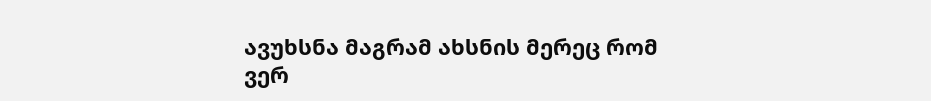ავუხსნა მაგრამ ახსნის მერეც რომ ვერ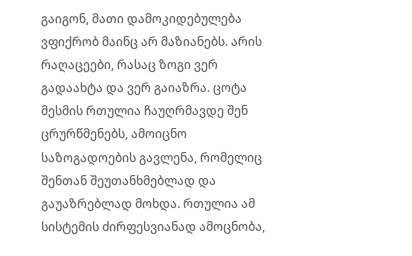გაიგონ, მათი დამოკიდებულება ვფიქრობ მაინც არ მაზიანებს. არის რაღაცეები, რასაც ზოგი ვერ გადაახტა და ვერ გაიაზრა. ცოტა მესმის რთულია ჩაუღრმავდე შენ ცრურწმენებს, ამოიცნო საზოგადოების გავლენა, რომელიც შენთან შეუთანხმებლად და გაუაზრებლად მოხდა. რთულია ამ სისტემის ძირფესვიანად ამოცნობა,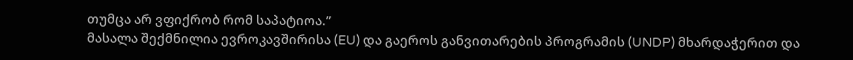თუმცა არ ვფიქრობ რომ საპატიოა.”
მასალა შექმნილია ევროკავშირისა (EU) და გაეროს განვითარების პროგრამის (UNDP) მხარდაჭერით და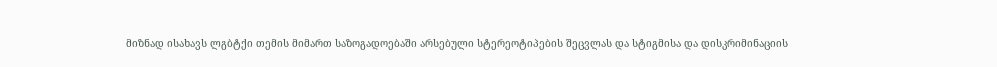მიზნად ისახავს ლგბტქი თემის მიმართ საზოგადოებაში არსებული სტერეოტიპების შეცვლას და სტიგმისა და დისკრიმინაციის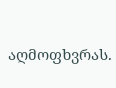აღმოფხვრას.